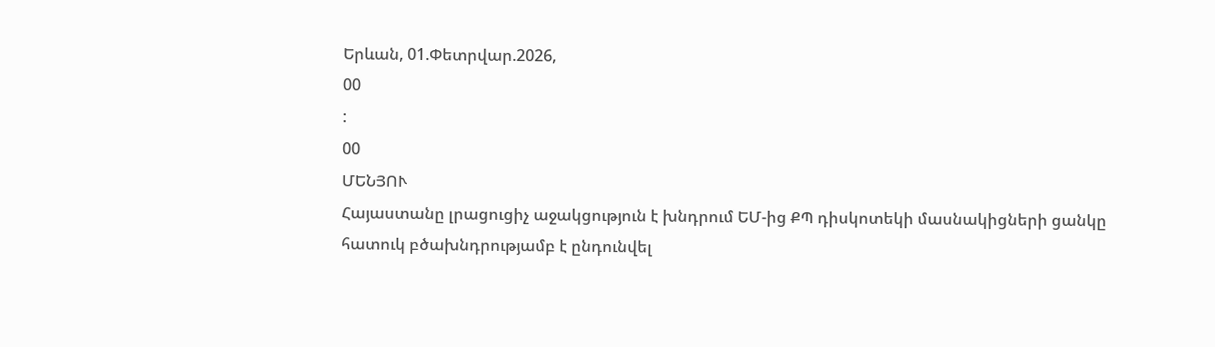Երևան, 01.Փետրվար.2026,
00
:
00
ՄԵՆՅՈՒ
Հայաստանը լրացուցիչ աջակցություն է խնդրում ԵՄ-ից ՔՊ դիսկոտեկի մասնակիցների ցանկը հատուկ բծախնդրությամբ է ընդունվել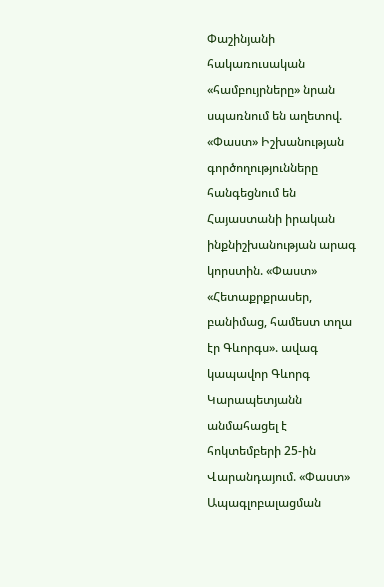Փաշինյանի հակառուսական «համբույրները» նրան սպառնում են աղետով. «Փաստ» Իշխանության գործողությունները հանգեցնում են Հայաստանի իրական ինքնիշխանության արագ կորստին. «Փաստ» «Հետաքրքրասեր, բանիմաց, համեստ տղա էր Գևորգս». ավագ կապավոր Գևորգ Կարապետյանն անմահացել է հոկտեմբերի 25-ին Վարանդայում. «Փաստ» Ապագլոբալացման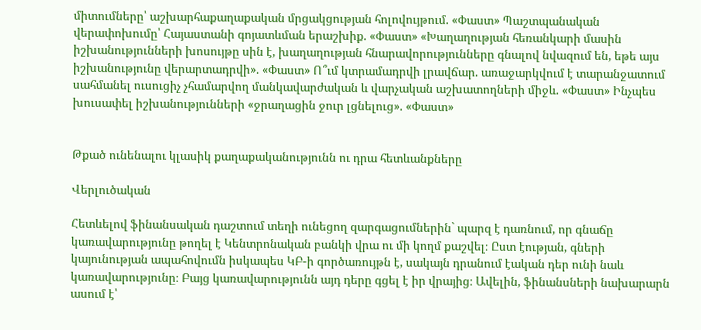միտումները՝ աշխարհաքաղաքական մրցակցության հոլովույթում. «Փաստ» Պաշտպանական վերափոխումը՝ Հայաստանի գոյատևման երաշխիք. «Փաստ» «Խաղաղության հեռանկարի մասին իշխանությունների խոսույթը սին է, խաղաղության հնարավորությունները գնալով նվազում են, եթե այս իշխանությունը վերարտադրվի». «Փաստ» Ո՞ւմ կտրամադրվի լրավճար. առաջարկվում է տարանջատում սահմանել ուսուցիչ չհամարվող մանկավարժական և վարչական աշխատողների միջև. «Փաստ» Ինչպես խուսափել իշխանությունների «ջրաղացին ջուր լցնելուց». «Փաստ»


Թքած ունենալու կլասիկ քաղաքականությունն ու դրա հետևանքները

Վերլուծական

Հետևելով ֆինանսական դաշտում տեղի ունեցող զարգացումներին` պարզ է դառնում, որ գնաճը կառավարությունը թողել է Կենտրոնական բանկի վրա ու մի կողմ քաշվել։ Ըստ էության, գների կայունության ապահովումն իսկապես ԿԲ-ի գործառույթն է, սակայն դրանում էական դեր ունի նաև կառավարությունը։ Բայց կառավարությունն այդ դերը գցել է իր վրայից։ Ավելին, ֆինանսների նախարարն ասում է՝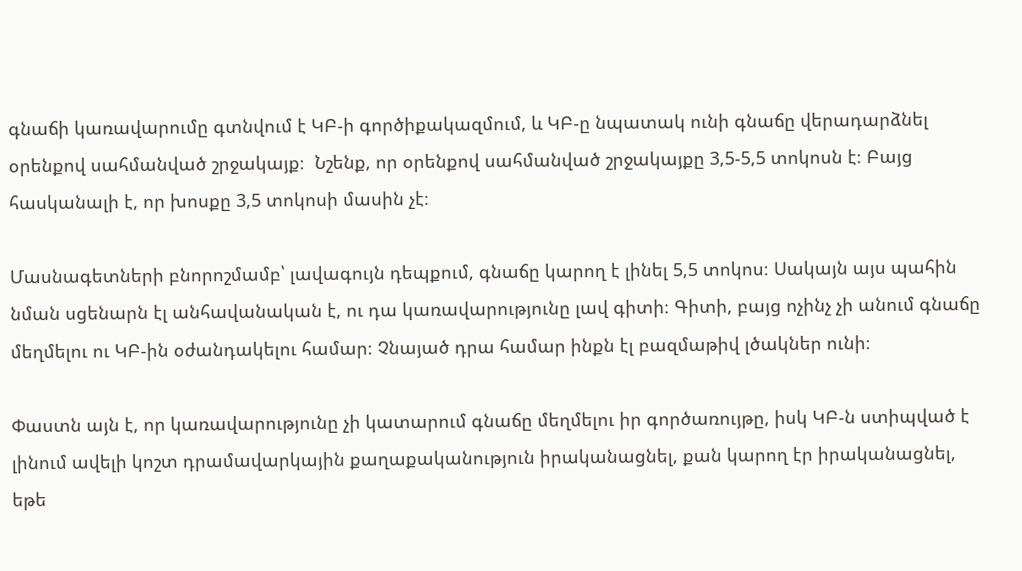գնաճի կառավարումը գտնվում է ԿԲ-ի գործիքակազմում, և ԿԲ-ը նպատակ ունի գնաճը վերադարձնել օրենքով սահմանված շրջակայք։  Նշենք, որ օրենքով սահմանված շրջակայքը 3,5-5,5 տոկոսն է։ Բայց հասկանալի է, որ խոսքը 3,5 տոկոսի մասին չէ։

Մասնագետների բնորոշմամբ՝ լավագույն դեպքում, գնաճը կարող է լինել 5,5 տոկոս։ Սակայն այս պահին նման սցենարն էլ անհավանական է, ու դա կառավարությունը լավ գիտի։ Գիտի, բայց ոչինչ չի անում գնաճը մեղմելու ու ԿԲ-ին օժանդակելու համար։ Չնայած դրա համար ինքն էլ բազմաթիվ լծակներ ունի։

Փաստն այն է, որ կառավարությունը չի կատարում գնաճը մեղմելու իր գործառույթը, իսկ ԿԲ-ն ստիպված է լինում ավելի կոշտ դրամավարկային քաղաքականություն իրականացնել, քան կարող էր իրականացնել, եթե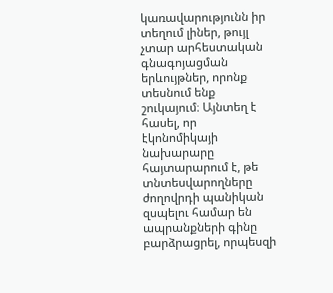կառավարությունն իր տեղում լիներ, թույլ չտար արհեստական գնագոյացման երևույթներ, որոնք տեսնում ենք շուկայում։ Այնտեղ է հասել, որ էկոնոմիկայի նախարարը հայտարարում է, թե տնտեսվարողները ժողովրդի պանիկան զսպելու համար են ապրանքների գինը բարձրացրել, որպեսզի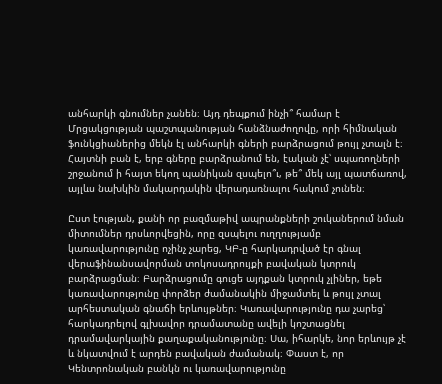անհարկի գնումներ չանեն։ Այդ դեպքում ինչի՞ համար է Մրցակցության պաշտպանության հանձնաժողովը, որի հիմնական ֆունկցիաներից մեկն էլ անհարկի գների բարձրացում թույլ չտալն է։ Հայտնի բան է, երբ գները բարձրանում են, էական չէ՝ սպառողների շրջանում ի հայտ եկող պանիկան զսպելո՞ւ, թե՞ մեկ այլ պատճառով, այլևս նախկին մակարդակին վերադառնալու հակում չունեն։

Ըստ էության, քանի որ բազմաթիվ ապրանքների շուկաներում նման միտումներ դրսևորվեցին, որը զսպելու ուղղությամբ կառավարությունը ոչինչ չարեց, ԿԲ-ը հարկադրված էր գնալ վերաֆինանսավորման տոկոսադրույքի բավական կտրուկ բարձրացման։ Բարձրացումը գուցե այդքան կտրուկ չլիներ, եթե կառավարությունը փորձեր ժամանակին միջամտել և թույլ չտալ արհեստական գնաճի երևույթներ։ Կառավարությունը դա չարեց՝ հարկադրելով գլխավոր դրամատանը ավելի կոշտացնել դրամավարկային քաղաքականությունը։ Սա, իհարկե, նոր երևույթ չէ և նկատվում է արդեն բավական ժամանակ։ Փաստ է, որ Կենտրոնական բանկն ու կառավարությունը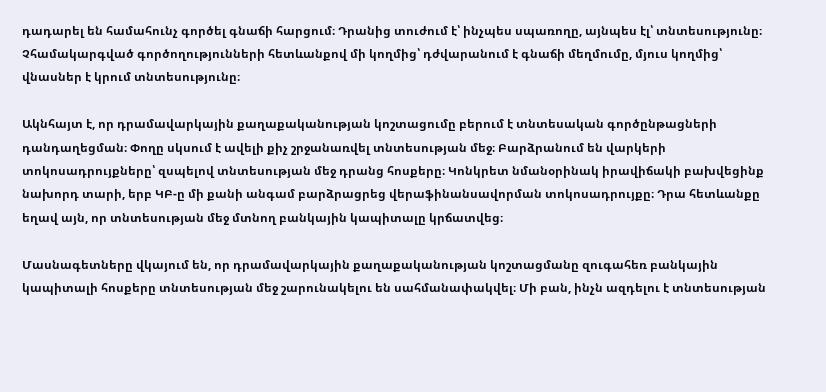դադարել են համահունչ գործել գնաճի հարցում։ Դրանից տուժում է՝ ինչպես սպառողը, այնպես էլ՝ տնտեսությունը։ Չհամակարգված գործողությունների հետևանքով մի կողմից՝ դժվարանում է գնաճի մեղմումը, մյուս կողմից՝ վնասներ է կրում տնտեսությունը։

Ակնհայտ է, որ դրամավարկային քաղաքականության կոշտացումը բերում է տնտեսական գործընթացների դանդաղեցման։ Փողը սկսում է ավելի քիչ շրջանառվել տնտեսության մեջ։ Բարձրանում են վարկերի տոկոսադրույքները՝ զսպելով տնտեսության մեջ դրանց հոսքերը։ Կոնկրետ նմանօրինակ իրավիճակի բախվեցինք նախորդ տարի, երբ ԿԲ-ը մի քանի անգամ բարձրացրեց վերաֆինանսավորման տոկոսադրույքը։ Դրա հետևանքը եղավ այն, որ տնտեսության մեջ մտնող բանկային կապիտալը կրճատվեց։

Մասնագետները վկայում են, որ դրամավարկային քաղաքականության կոշտացմանը զուգահեռ բանկային կապիտալի հոսքերը տնտեսության մեջ շարունակելու են սահմանափակվել։ Մի բան, ինչն ազդելու է տնտեսության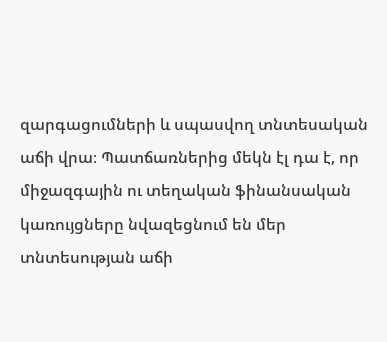զարգացումների և սպասվող տնտեսական աճի վրա։ Պատճառներից մեկն էլ դա է, որ միջազգային ու տեղական ֆինանսական կառույցները նվազեցնում են մեր տնտեսության աճի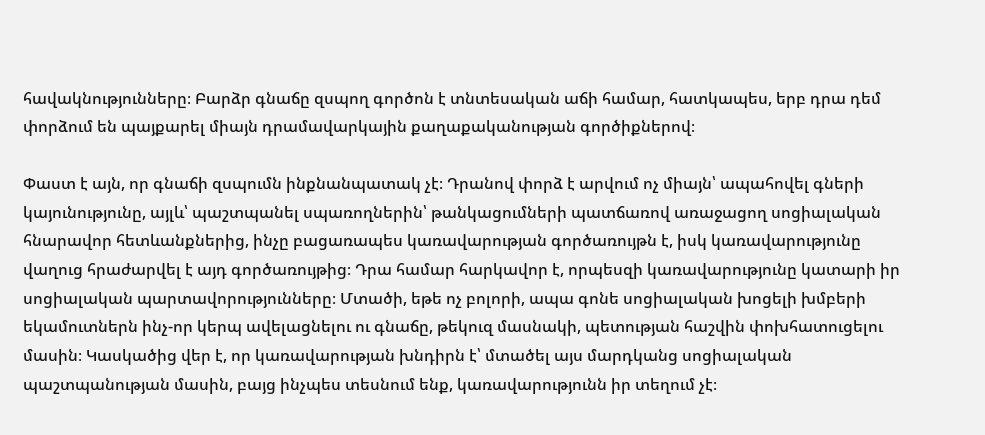հավակնությունները։ Բարձր գնաճը զսպող գործոն է տնտեսական աճի համար, հատկապես, երբ դրա դեմ փորձում են պայքարել միայն դրամավարկային քաղաքականության գործիքներով։

Փաստ է այն, որ գնաճի զսպումն ինքնանպատակ չէ։ Դրանով փորձ է արվում ոչ միայն՝ ապահովել գների կայունությունը, այլև՝ պաշտպանել սպառողներին՝ թանկացումների պատճառով առաջացող սոցիալական հնարավոր հետևանքներից, ինչը բացառապես կառավարության գործառույթն է, իսկ կառավարությունը վաղուց հրաժարվել է այդ գործառույթից։ Դրա համար հարկավոր է, որպեսզի կառավարությունը կատարի իր սոցիալական պարտավորությունները։ Մտածի, եթե ոչ բոլորի, ապա գոնե սոցիալական խոցելի խմբերի եկամուտներն ինչ-որ կերպ ավելացնելու ու գնաճը, թեկուզ մասնակի, պետության հաշվին փոխհատուցելու մասին։ Կասկածից վեր է, որ կառավարության խնդիրն է՝ մտածել այս մարդկանց սոցիալական պաշտպանության մասին, բայց ինչպես տեսնում ենք, կառավարությունն իր տեղում չէ։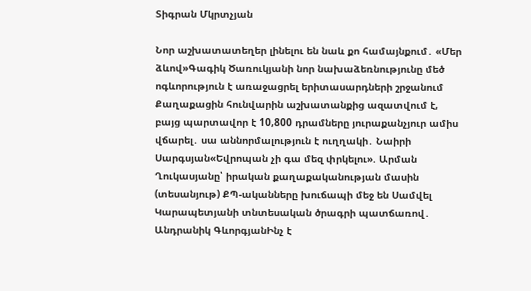Տիգրան Մկրտչյան

Նոր աշխատատեղեր լինելու են նաև քո համայնքում․ «Մեր ձևով»Գագիկ Ծառուկյանի նոր նախաձեռնությունը մեծ ոգևորություն է առաջացրել երիտասարդների շրջանում Քաղաքացին հունվարին աշխատանքից ազատվում է, բայց պարտավոր է 10,800 դրամները յուրաքանչյուր ամիս վճարել․ սա աննորմալություն է ուղղակի․ Նաիրի Սարգսյան«Եվրոպան չի գա մեզ փրկելու». Արման Ղուկասյանը՝ իրական քաղաքականության մասին (տեսանյութ) ՔՊ-ականները խուճապի մեջ են Սամվել Կարապետյանի տնտեսական ծրագրի պատճառով․ Անդրանիկ ԳևորգյանԻնչ է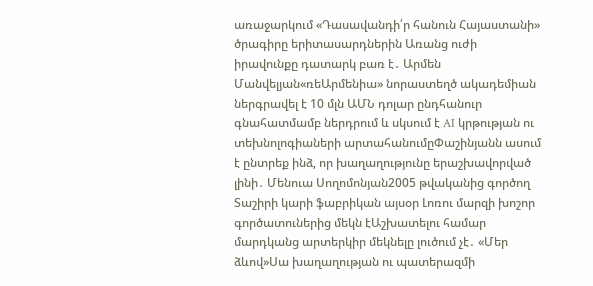առաջարկում «Դասավանդի՛ր հանուն Հայաստանի» ծրագիրը երիտասարդներին Առանց ուժի իրավունքը դատարկ բառ է․ Արմեն Մանվելյան«ռեԱրմենիա» նորաստեղծ ակադեմիան ներգրավել է 10 մլն ԱՄՆ դոլար ընդհանուր գնահատմամբ ներդրում և սկսում է AI կրթության ու տեխնոլոգիաների արտահանումըՓաշինյանն ասում է ընտրեք ինձ, որ խաղաղությունը երաշխավորված լինի․ Մենուա Սողոմոնյան2005 թվականից գործող Տաշիրի կարի ֆաբրիկան այսօր Լոռու մարզի խոշոր գործատուներից մեկն էԱշխատելու համար մարդկանց արտերկիր մեկնելը լուծում չէ․ «Մեր ձևով»Սա խաղաղության ու պատերազմի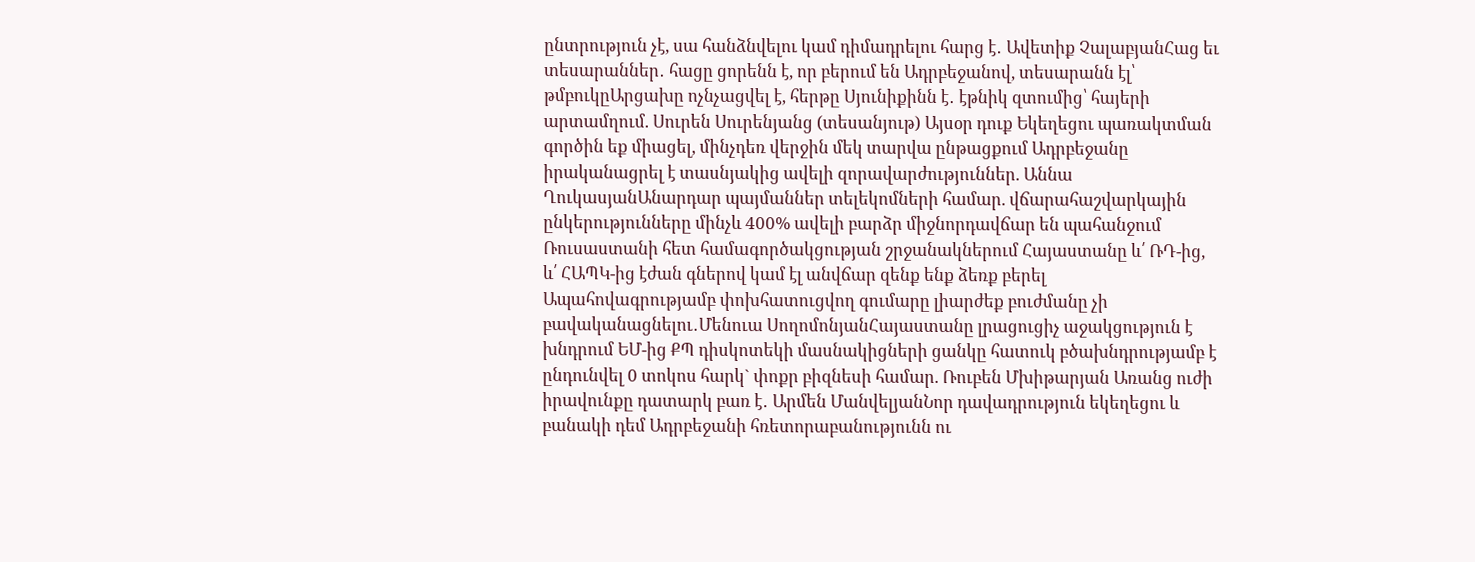ընտրություն չէ, սա հանձնվելու կամ դիմադրելու հարց է․ Ավետիք ՉալաբյանՀաց եւ տեսարաններ․ հացը ցորենն է, որ բերում են Ադրբեջանով, տեսարանն էլ՝ թմբուկըԱրցախը ոչնչացվել է, հերթը Սյունիքինն է․ էթնիկ զտումից՝ հայերի արտամղում. Սուրեն Սուրենյանց (տեսանյութ) Այսօր դուք Եկեղեցու պառակտման գործին եք միացել, մինչդեռ վերջին մեկ տարվա ընթացքում Ադրբեջանը իրականացրել է տասնյակից ավելի զորավարժություններ. Աննա ՂուկասյանԱնարդար պայմաններ տելեկոմների համար. վճարահաշվարկային ընկերությունները մինչև 400% ավելի բարձր միջնորդավճար են պահանջում Ռուսաստանի հետ համագործակցության շրջանակներում Հայաստանը և՛ ՌԴ-ից, և՛ ՀԱՊԿ-ից էժան գներով կամ էլ անվճար զենք ենք ձեռք բերել Ապահովագրությամբ փոխհատուցվող գումարը լիարժեք բուժմանը չի բավականացնելու․Մենուա ՍողոմոնյանՀայաստանը լրացուցիչ աջակցություն է խնդրում ԵՄ-ից ՔՊ դիսկոտեկի մասնակիցների ցանկը հատուկ բծախնդրությամբ է ընդունվել 0 տոկոս հարկ` փոքր բիզնեսի համար. Ռուբեն Մխիթարյան Առանց ուժի իրավունքը դատարկ բառ է․ Արմեն ՄանվելյանՆոր դավադրություն եկեղեցու և բանակի դեմ Ադրբեջանի հռետորաբանությունն ու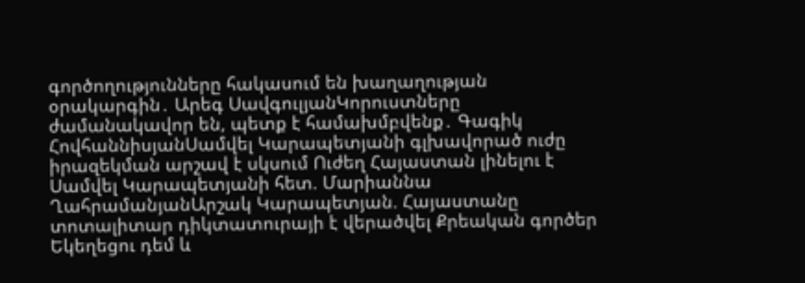գործողությունները հակասում են խաղաղության օրակարգին․ Արեգ ՍավգուլյանԿորուստները ժամանակավոր են, պետք է համախմբվենք․ Գագիկ ՀովհաննիսյանՍամվել Կարապետյանի գլխավորած ուժը իրազեկման արշավ է սկսում Ուժեղ Հայաստան լինելու է Սամվել Կարապետյանի հետ. Մարիաննա ՂահրամանյանԱրշակ Կարապետյան. Հայաստանը տոտալիտար դիկտատուրայի է վերածվել Քրեական գործեր Եկեղեցու դեմ և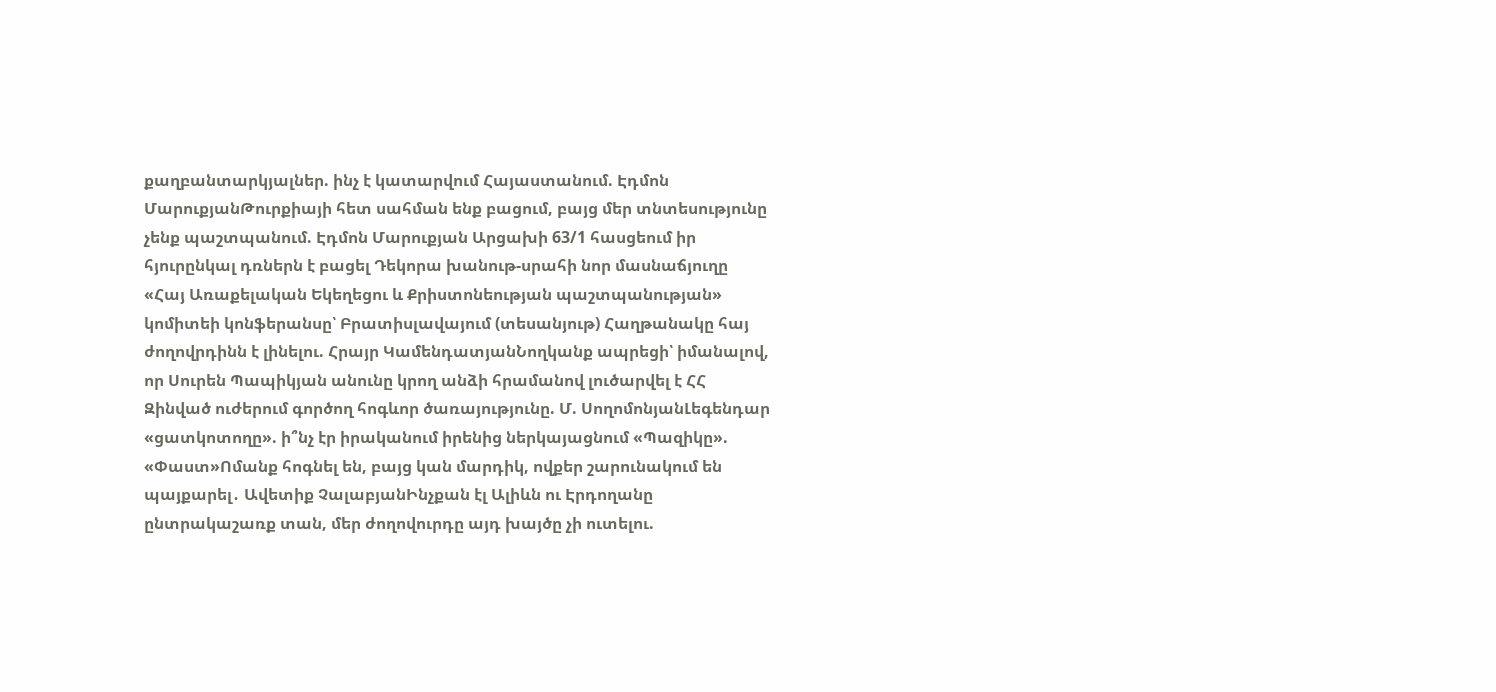քաղբանտարկյալներ. ինչ է կատարվում Հայաստանում. Էդմոն ՄարուքյանԹուրքիայի հետ սահման ենք բացում, բայց մեր տնտեսությունը չենք պաշտպանում. Էդմոն Մարուքյան Արցախի 63/1 հասցեում իր հյուրընկալ դռներն է բացել Դեկորա խանութ-սրահի նոր մասնաճյուղը «Հայ Առաքելական Եկեղեցու և Քրիստոնեության պաշտպանության» կոմիտեի կոնֆերանսը՝ Բրատիսլավայում (տեսանյութ) Հաղթանակը հայ ժողովրդինն է լինելու. Հրայր ԿամենդատյանՆողկանք ապրեցի՝ իմանալով, որ Սուրեն Պապիկյան անունը կրող անձի հրամանով լուծարվել է ՀՀ Զինված ուժերում գործող հոգևոր ծառայությունը. Մ. ՍողոմոնյանԼեգենդար «ցատկոտողը». ի՞նչ էր իրականում իրենից ներկայացնում «Պազիկը». «Փաստ»Ոմանք հոգնել են, բայց կան մարդիկ, ովքեր շարունակում են պայքարել․ Ավետիք ՉալաբյանԻնչքան էլ Ալիևն ու Էրդողանը ընտրակաշառք տան, մեր ժողովուրդը այդ խայծը չի ուտելու.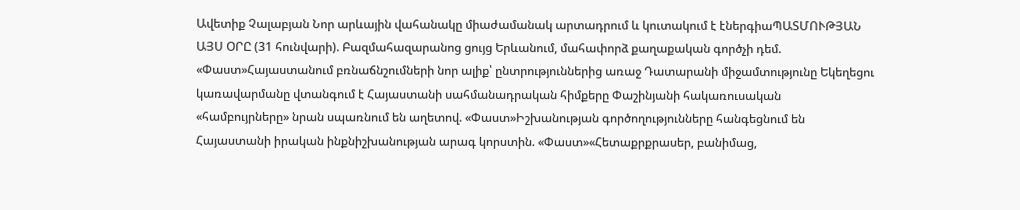Ավետիք Չալաբյան Նոր արևային վահանակը միաժամանակ արտադրում և կուտակում է էներգիաՊԱՏՄՈՒԹՅԱՆ ԱՅՍ ՕՐԸ (31 հունվարի). Բազմահազարանոց ցույց Երևանում, մահափորձ քաղաքական գործչի դեմ. «Փաստ»Հայաստանում բռնաճնշումների նոր ալիք՝ ընտրություններից առաջ Դատարանի միջամտությունը Եկեղեցու կառավարմանը վտանգում է Հայաստանի սահմանադրական հիմքերը Փաշինյանի հակառուսական «համբույրները» նրան սպառնում են աղետով. «Փաստ»Իշխանության գործողությունները հանգեցնում են Հայաստանի իրական ինքնիշխանության արագ կորստին. «Փաստ»«Հետաքրքրասեր, բանիմաց,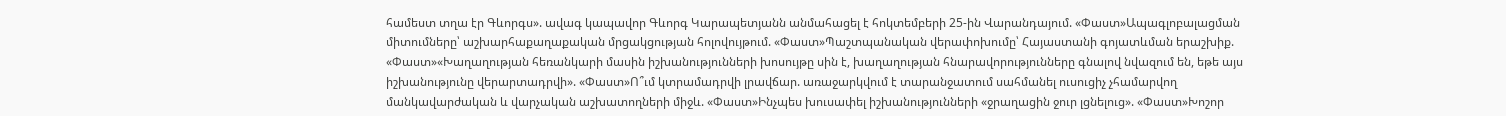համեստ տղա էր Գևորգս». ավագ կապավոր Գևորգ Կարապետյանն անմահացել է հոկտեմբերի 25-ին Վարանդայում. «Փաստ»Ապագլոբալացման միտումները՝ աշխարհաքաղաքական մրցակցության հոլովույթում. «Փաստ»Պաշտպանական վերափոխումը՝ Հայաստանի գոյատևման երաշխիք. «Փաստ»«Խաղաղության հեռանկարի մասին իշխանությունների խոսույթը սին է, խաղաղության հնարավորությունները գնալով նվազում են, եթե այս իշխանությունը վերարտադրվի». «Փաստ»Ո՞ւմ կտրամադրվի լրավճար. առաջարկվում է տարանջատում սահմանել ուսուցիչ չհամարվող մանկավարժական և վարչական աշխատողների միջև. «Փաստ»Ինչպես խուսափել իշխանությունների «ջրաղացին ջուր լցնելուց». «Փաստ»Խոշոր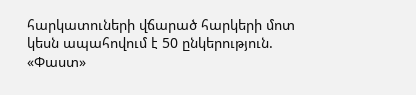հարկատուների վճարած հարկերի մոտ կեսն ապահովում է 50 ընկերություն. «Փաստ»